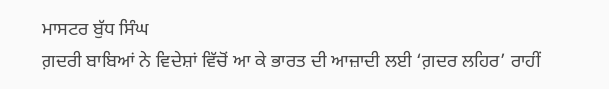ਮਾਸਟਰ ਬੁੱਧ ਸਿੰਘ
ਗ਼ਦਰੀ ਬਾਬਿਆਂ ਨੇ ਵਿਦੇਸ਼ਾਂ ਵਿੱਚੋਂ ਆ ਕੇ ਭਾਰਤ ਦੀ ਆਜ਼ਾਦੀ ਲਈ ‘ਗ਼ਦਰ ਲਹਿਰ’ ਰਾਹੀਂ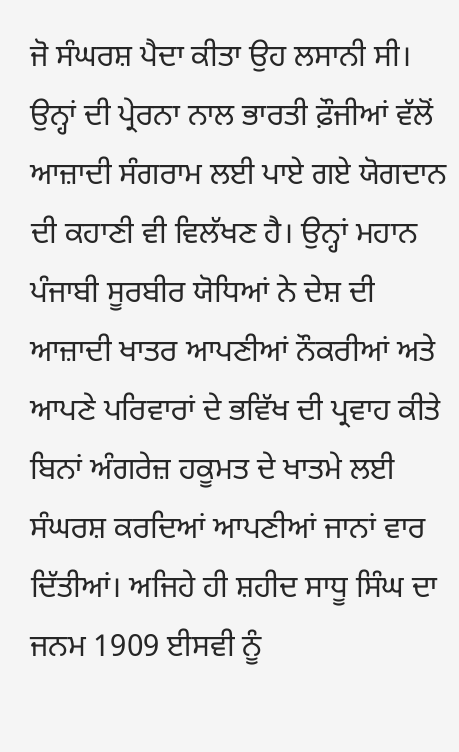ਜੋ ਸੰਘਰਸ਼ ਪੈਦਾ ਕੀਤਾ ਉਹ ਲਸਾਨੀ ਸੀ। ਉਨ੍ਹਾਂ ਦੀ ਪ੍ਰੇਰਨਾ ਨਾਲ ਭਾਰਤੀ ਫ਼ੌਜੀਆਂ ਵੱਲੋਂ ਆਜ਼ਾਦੀ ਸੰਗਰਾਮ ਲਈ ਪਾਏ ਗਏ ਯੋਗਦਾਨ ਦੀ ਕਹਾਣੀ ਵੀ ਵਿਲੱਖਣ ਹੈ। ਉਨ੍ਹਾਂ ਮਹਾਨ ਪੰਜਾਬੀ ਸੂਰਬੀਰ ਯੋਧਿਆਂ ਨੇ ਦੇਸ਼ ਦੀ ਆਜ਼ਾਦੀ ਖਾਤਰ ਆਪਣੀਆਂ ਨੌਕਰੀਆਂ ਅਤੇ ਆਪਣੇ ਪਰਿਵਾਰਾਂ ਦੇ ਭਵਿੱਖ ਦੀ ਪ੍ਰਵਾਹ ਕੀਤੇ ਬਿਨਾਂ ਅੰਗਰੇਜ਼ ਹਕੂਮਤ ਦੇ ਖਾਤਮੇ ਲਈ ਸੰਘਰਸ਼ ਕਰਦਿਆਂ ਆਪਣੀਆਂ ਜਾਨਾਂ ਵਾਰ ਦਿੱਤੀਆਂ। ਅਜਿਹੇ ਹੀ ਸ਼ਹੀਦ ਸਾਧੂ ਸਿੰਘ ਦਾ ਜਨਮ 1909 ਈਸਵੀ ਨੂੰ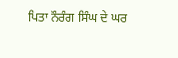ਪਿਤਾ ਨੌਰੰਗ ਸਿੰਘ ਦੇ ਘਰ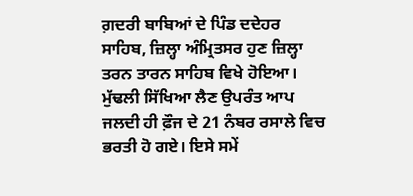ਗ਼ਦਰੀ ਬਾਬਿਆਂ ਦੇ ਪਿੰਡ ਦਦੇਹਰ ਸਾਹਿਬ, ਜ਼ਿਲ੍ਹਾ ਅੰਮ੍ਰਿਤਸਰ ਹੁਣ ਜ਼ਿਲ੍ਹਾ ਤਰਨ ਤਾਰਨ ਸਾਹਿਬ ਵਿਖੇ ਹੋਇਆ। ਮੁੱਢਲੀ ਸਿੱਖਿਆ ਲੈਣ ਉਪਰੰਤ ਆਪ ਜਲਦੀ ਹੀ ਫ਼ੌਜ ਦੇ 21 ਨੰਬਰ ਰਸਾਲੇ ਵਿਚ ਭਰਤੀ ਹੋ ਗਏ। ਇਸੇ ਸਮੇਂ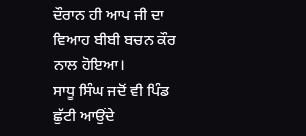ਦੌਰਾਨ ਹੀ ਆਪ ਜੀ ਦਾ ਵਿਆਹ ਬੀਬੀ ਬਚਨ ਕੌਰ ਨਾਲ ਹੋਇਆ।
ਸਾਧੂ ਸਿੰਘ ਜਦੋਂ ਵੀ ਪਿੰਡ ਛੁੱਟੀ ਆਉਂਦੇ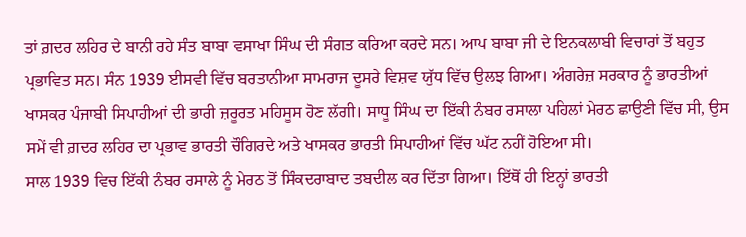ਤਾਂ ਗ਼ਦਰ ਲਹਿਰ ਦੇ ਬਾਨੀ ਰਹੇ ਸੰਤ ਬਾਬਾ ਵਸਾਖਾ ਸਿੰਘ ਦੀ ਸੰਗਤ ਕਰਿਆ ਕਰਦੇ ਸਨ। ਆਪ ਬਾਬਾ ਜੀ ਦੇ ਇਨਕਲਾਬੀ ਵਿਚਾਰਾਂ ਤੋਂ ਬਹੁਤ ਪ੍ਰਭਾਵਿਤ ਸਨ। ਸੰਨ 1939 ਈਸਵੀ ਵਿੱਚ ਬਰਤਾਨੀਆ ਸਾਮਰਾਜ ਦੂਸਰੇ ਵਿਸ਼ਵ ਯੁੱਧ ਵਿੱਚ ਉਲਝ ਗਿਆ। ਅੰਗਰੇਜ਼ ਸਰਕਾਰ ਨੂੰ ਭਾਰਤੀਆਂ ਖਾਸਕਰ ਪੰਜਾਬੀ ਸਿਪਾਹੀਆਂ ਦੀ ਭਾਰੀ ਜ਼ਰੂਰਤ ਮਹਿਸੂਸ ਹੋਣ ਲੱਗੀ। ਸਾਧੂ ਸਿੰਘ ਦਾ ਇੱਕੀ ਨੰਬਰ ਰਸਾਲਾ ਪਹਿਲਾਂ ਮੇਰਠ ਛਾਉਣੀ ਵਿੱਚ ਸੀ, ਉਸ ਸਮੇਂ ਵੀ ਗ਼ਦਰ ਲਹਿਰ ਦਾ ਪ੍ਰਭਾਵ ਭਾਰਤੀ ਚੌਗਿਰਦੇ ਅਤੇ ਖਾਸਕਰ ਭਾਰਤੀ ਸਿਪਾਹੀਆਂ ਵਿੱਚ ਘੱਟ ਨਹੀਂ ਹੋਇਆ ਸੀ।
ਸਾਲ 1939 ਵਿਚ ਇੱਕੀ ਨੰਬਰ ਰਸਾਲੇ ਨੂੰ ਮੇਰਠ ਤੋਂ ਸਿੰਕਦਰਾਬਾਦ ਤਬਦੀਲ ਕਰ ਦਿੱਤਾ ਗਿਆ। ਇੱਥੋਂ ਹੀ ਇਨ੍ਹਾਂ ਭਾਰਤੀ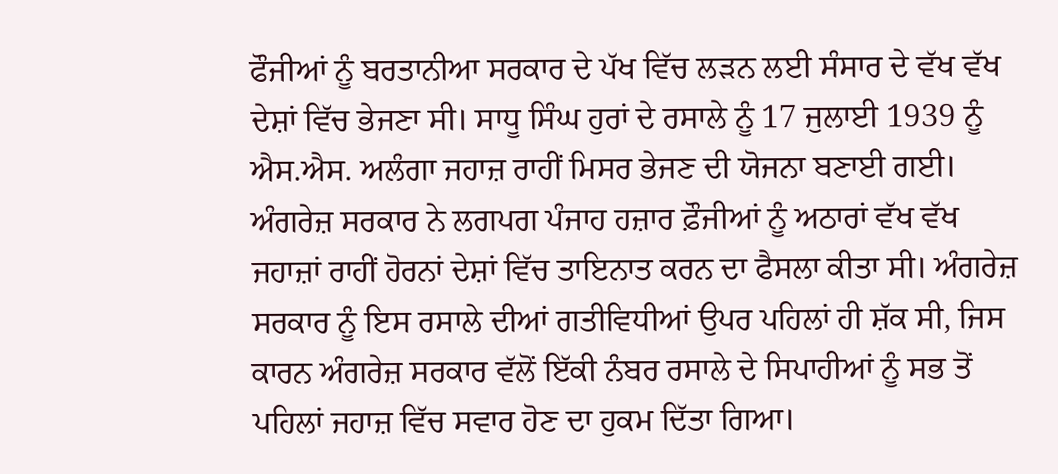ਫੌਜੀਆਂ ਨੂੰ ਬਰਤਾਨੀਆ ਸਰਕਾਰ ਦੇ ਪੱਖ ਵਿੱਚ ਲੜਨ ਲਈ ਸੰਸਾਰ ਦੇ ਵੱਖ ਵੱਖ ਦੇਸ਼ਾਂ ਵਿੱਚ ਭੇਜਣਾ ਸੀ। ਸਾਧੂ ਸਿੰਘ ਹੁਰਾਂ ਦੇ ਰਸਾਲੇ ਨੂੰ 17 ਜੁਲਾਈ 1939 ਨੂੰ ਐਸ.ਐਸ. ਅਲੰਗਾ ਜਹਾਜ਼ ਰਾਹੀਂ ਮਿਸਰ ਭੇਜਣ ਦੀ ਯੋਜਨਾ ਬਣਾਈ ਗਈ। ਅੰਗਰੇਜ਼ ਸਰਕਾਰ ਨੇ ਲਗਪਗ ਪੰਜਾਹ ਹਜ਼ਾਰ ਫ਼ੌਜੀਆਂ ਨੂੰ ਅਠਾਰਾਂ ਵੱਖ ਵੱਖ ਜਹਾਜ਼ਾਂ ਰਾਹੀਂ ਹੋਰਨਾਂ ਦੇਸ਼ਾਂ ਵਿੱਚ ਤਾਇਨਾਤ ਕਰਨ ਦਾ ਫੈਸਲਾ ਕੀਤਾ ਸੀ। ਅੰਗਰੇਜ਼ ਸਰਕਾਰ ਨੂੰ ਇਸ ਰਸਾਲੇ ਦੀਆਂ ਗਤੀਵਿਧੀਆਂ ਉਪਰ ਪਹਿਲਾਂ ਹੀ ਸ਼ੱਕ ਸੀ, ਜਿਸ ਕਾਰਨ ਅੰਗਰੇਜ਼ ਸਰਕਾਰ ਵੱਲੋਂ ਇੱਕੀ ਨੰਬਰ ਰਸਾਲੇ ਦੇ ਸਿਪਾਹੀਆਂ ਨੂੰ ਸਭ ਤੋਂ ਪਹਿਲਾਂ ਜਹਾਜ਼ ਵਿੱਚ ਸਵਾਰ ਹੋਣ ਦਾ ਹੁਕਮ ਦਿੱਤਾ ਗਿਆ।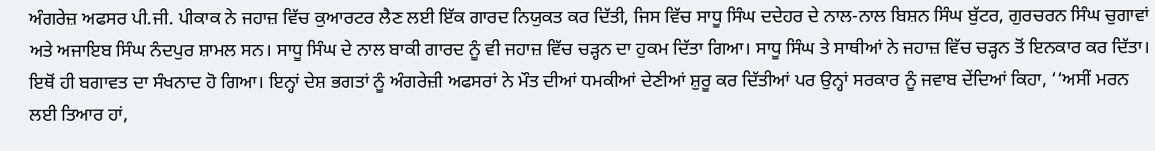ਅੰਗਰੇਜ਼ ਅਫਸਰ ਪੀ.ਜੀ. ਪੀਕਾਕ ਨੇ ਜਹਾਜ਼ ਵਿੱਚ ਕੁਆਰਟਰ ਲੈਣ ਲਈ ਇੱਕ ਗਾਰਦ ਨਿਯੁਕਤ ਕਰ ਦਿੱਤੀ, ਜਿਸ ਵਿੱਚ ਸਾਧੂ ਸਿੰਘ ਦਦੇਹਰ ਦੇ ਨਾਲ-ਨਾਲ ਬਿਸ਼ਨ ਸਿੰਘ ਬੁੱਟਰ, ਗੁਰਚਰਨ ਸਿੰਘ ਚੁਗਾਵਾਂ ਅਤੇ ਅਜਾਇਬ ਸਿੰਘ ਨੰਦਪੁਰ ਸ਼ਾਮਲ ਸਨ। ਸਾਧੂ ਸਿੰਘ ਦੇ ਨਾਲ ਬਾਕੀ ਗਾਰਦ ਨੂੰ ਵੀ ਜਹਾਜ਼ ਵਿੱਚ ਚੜ੍ਹਨ ਦਾ ਹੁਕਮ ਦਿੱਤਾ ਗਿਆ। ਸਾਧੂ ਸਿੰਘ ਤੇ ਸਾਥੀਆਂ ਨੇ ਜਹਾਜ਼ ਵਿੱਚ ਚੜ੍ਹਨ ਤੋਂ ਇਨਕਾਰ ਕਰ ਦਿੱਤਾ। ਇਥੋਂ ਹੀ ਬਗਾਵਤ ਦਾ ਸੰਖਨਾਦ ਹੋ ਗਿਆ। ਇਨ੍ਹਾਂ ਦੇਸ਼ ਭਗਤਾਂ ਨੂੰ ਅੰਗਰੇਜ਼ੀ ਅਫਸਰਾਂ ਨੇ ਮੌਤ ਦੀਆਂ ਧਮਕੀਆਂ ਦੇਣੀਆਂ ਸ਼ੁਰੂ ਕਰ ਦਿੱਤੀਆਂ ਪਰ ਉਨ੍ਹਾਂ ਸਰਕਾਰ ਨੂੰ ਜਵਾਬ ਦੇਂਦਿਆਂ ਕਿਹਾ, ‘‘ਅਸੀਂ ਮਰਨ ਲਈ ਤਿਆਰ ਹਾਂ,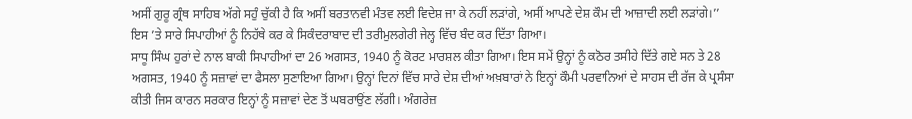ਅਸੀਂ ਗੁਰੂ ਗ੍ਰੰਥ ਸਾਹਿਬ ਅੱਗੇ ਸਹੁੰ ਚੁੱਕੀ ਹੈ ਕਿ ਅਸੀਂ ਬਰਤਾਨਵੀ ਮੰਤਵ ਲਈ ਵਿਦੇਸ਼ ਜਾ ਕੇ ਨਹੀਂ ਲੜਾਂਗੇ, ਅਸੀਂ ਆਪਣੇ ਦੇਸ਼ ਕੌਮ ਦੀ ਆਜ਼ਾਦੀ ਲਈ ਲੜਾਂਗੇ।’’ ਇਸ ’ਤੇ ਸਾਰੇ ਸਿਪਾਹੀਆਂ ਨੂੰ ਨਿਹੱਥੇ ਕਰ ਕੇ ਸਿਕੰਦਰਾਬਾਦ ਦੀ ਤਰੀਮੁਲਗੇਰੀ ਜੇਲ੍ਹ ਵਿੱਚ ਬੰਦ ਕਰ ਦਿੱਤਾ ਗਿਆ।
ਸਾਧੂ ਸਿੰਘ ਹੁਰਾਂ ਦੇ ਨਾਲ ਬਾਕੀ ਸਿਪਾਹੀਆਂ ਦਾ 26 ਅਗਸਤ, 1940 ਨੂੰ ਕੋਰਟ ਮਾਰਸ਼ਲ ਕੀਤਾ ਗਿਆ। ਇਸ ਸਮੇਂ ਉਨ੍ਹਾਂ ਨੂੰ ਕਠੋਰ ਤਸੀਹੇ ਦਿੱਤੇ ਗਏ ਸਨ ਤੇ 28 ਅਗਸਤ, 1940 ਨੂੰ ਸਜ਼ਾਵਾਂ ਦਾ ਫੈਸਲਾ ਸੁਣਾਇਆ ਗਿਆ। ਉਨ੍ਹਾਂ ਦਿਨਾਂ ਵਿੱਚ ਸਾਰੇ ਦੇਸ਼ ਦੀਆਂ ਅਖ਼ਬਾਰਾਂ ਨੇ ਇਨ੍ਹਾਂ ਕੌਮੀ ਪਰਵਾਨਿਆਂ ਦੇ ਸਾਹਸ ਦੀ ਰੱਜ ਕੇ ਪ੍ਰਸੰਸਾ ਕੀਤੀ ਜਿਸ ਕਾਰਨ ਸਰਕਾਰ ਇਨ੍ਹਾਂ ਨੂੰ ਸਜ਼ਾਵਾਂ ਦੇਣ ਤੋਂ ਘਬਰਾਉਂਣ ਲੱਗੀ। ਅੰਗਰੇਜ਼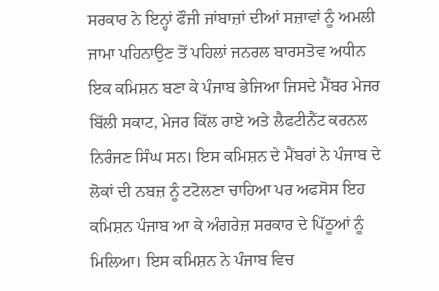ਸਰਕਾਰ ਨੇ ਇਨ੍ਹਾਂ ਫੌਜੀ ਜਾਂਬਾਜ਼ਾਂ ਦੀਆਂ ਸਜ਼ਾਵਾਂ ਨੂੰ ਅਮਲੀ ਜਾਮਾ ਪਹਿਨਾਉਣ ਤੋਂ ਪਹਿਲਾਂ ਜਨਰਲ ਬਾਰਸਤੋਵ ਅਧੀਨ ਇਕ ਕਮਿਸ਼ਨ ਬਣਾ ਕੇ ਪੰਜਾਬ ਭੇਜਿਆ ਜਿਸਦੇ ਮੈਂਬਰ ਮੇਜਰ ਬਿੱਲੀ ਸਕਾਟ, ਮੇਜਰ ਕਿੱਲ ਰਾਏ ਅਤੇ ਲੈਫਟੀਨੈਂਟ ਕਰਨਲ ਨਿਰੰਜਣ ਸਿੰਘ ਸਨ। ਇਸ ਕਮਿਸ਼ਨ ਦੇ ਮੈਂਬਰਾਂ ਨੇ ਪੰਜਾਬ ਦੇ ਲੋਕਾਂ ਦੀ ਨਬਜ਼ ਨੂੰ ਟਟੋਲਣਾ ਚਾਹਿਆ ਪਰ ਅਫਸੋਸ ਇਹ ਕਮਿਸ਼ਨ ਪੰਜਾਬ ਆ ਕੇ ਅੰਗਰੇਜ਼ ਸਰਕਾਰ ਦੇ ਪਿੱਠੂਆਂ ਨੂੰ ਮਿਲਿਆ। ਇਸ ਕਮਿਸ਼ਨ ਨੇ ਪੰਜਾਬ ਵਿਚ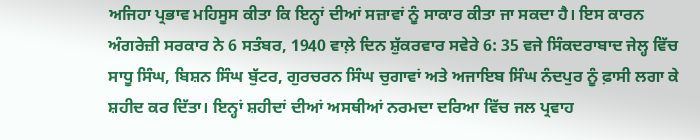ਅਜਿਹਾ ਪ੍ਰਭਾਵ ਮਹਿਸੂਸ ਕੀਤਾ ਕਿ ਇਨ੍ਹਾਂ ਦੀਆਂ ਸਜ਼ਾਵਾਂ ਨੂੰ ਸਾਕਾਰ ਕੀਤਾ ਜਾ ਸਕਦਾ ਹੈ। ਇਸ ਕਾਰਨ ਅੰਗਰੇਜ਼ੀ ਸਰਕਾਰ ਨੇ 6 ਸਤੰਬਰ, 1940 ਵਾਲ਼ੇ ਦਿਨ ਸ਼ੁੱਕਰਵਾਰ ਸਵੇਰੇ 6: 35 ਵਜੇ ਸਿੰਕਦਰਾਬਾਦ ਜੇਲ੍ਹ ਵਿੱਚ ਸਾਧੂ ਸਿੰਘ, ਬਿਸ਼ਨ ਸਿੰਘ ਬੁੱਟਰ, ਗੁਰਚਰਨ ਸਿੰਘ ਚੁਗਾਵਾਂ ਅਤੇ ਅਜਾਇਬ ਸਿੰਘ ਨੰਦਪੁਰ ਨੂੰ ਫ਼ਾਸੀ ਲਗਾ ਕੇ ਸ਼ਹੀਦ ਕਰ ਦਿੱਤਾ। ਇਨ੍ਹਾਂ ਸ਼ਹੀਦਾਂ ਦੀਆਂ ਅਸਥੀਆਂ ਨਰਮਦਾ ਦਰਿਆ ਵਿੱਚ ਜਲ ਪ੍ਰਵਾਹ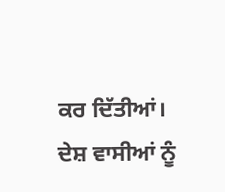ਕਰ ਦਿੱਤੀਆਂ।
ਦੇਸ਼ ਵਾਸੀਆਂ ਨੂੰ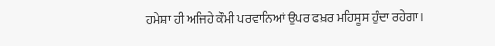ਹਮੇਸ਼ਾ ਹੀ ਅਜਿਹੇ ਕੌਮੀ ਪਰਵਾਨਿਆਂ ਉਪਰ ਫਖ਼ਰ ਮਹਿਸੂਸ ਹੁੰਦਾ ਰਹੇਗਾ।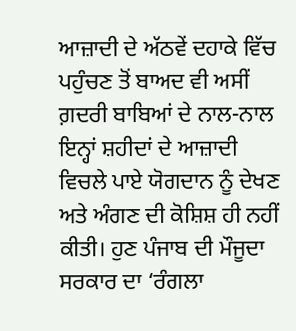ਆਜ਼ਾਦੀ ਦੇ ਅੱਠਵੇਂ ਦਹਾਕੇ ਵਿੱਚ ਪਹੁੰਚਣ ਤੋਂ ਬਾਅਦ ਵੀ ਅਸੀਂ ਗ਼ਦਰੀ ਬਾਬਿਆਂ ਦੇ ਨਾਲ-ਨਾਲ ਇਨ੍ਹਾਂ ਸ਼ਹੀਦਾਂ ਦੇ ਆਜ਼ਾਦੀ ਵਿਚਲੇ ਪਾਏ ਯੋਗਦਾਨ ਨੂੰ ਦੇਖਣ ਅਤੇ ਅੰਗਣ ਦੀ ਕੋਸ਼ਿਸ਼ ਹੀ ਨਹੀਂ ਕੀਤੀ। ਹੁਣ ਪੰਜਾਬ ਦੀ ਮੌਜੂਦਾ ਸਰਕਾਰ ਦਾ ‘ਰੰਗਲਾ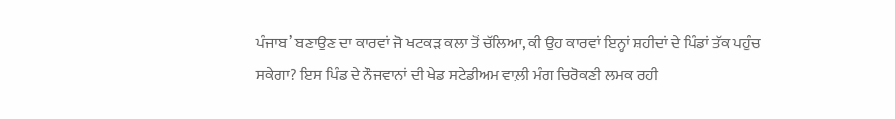ਪੰਜਾਬ’ ਬਣਾਉਣ ਦਾ ਕਾਰਵਾਂ ਜੋ ਖਟਕੜ ਕਲਾ ਤੋਂ ਚੱਲਿਆ, ਕੀ ਉਹ ਕਾਰਵਾਂ ਇਨ੍ਹਾਂ ਸ਼ਹੀਦਾਂ ਦੇ ਪਿੰਡਾਂ ਤੱਕ ਪਹੁੰਚ ਸਕੇਗਾ? ਇਸ ਪਿੰਡ ਦੇ ਨੌਜਵਾਨਾਂ ਦੀ ਖੇਡ ਸਟੇਡੀਅਮ ਵਾਲ਼ੀ ਮੰਗ ਚਿਰੋਕਣੀ ਲਮਕ ਰਹੀ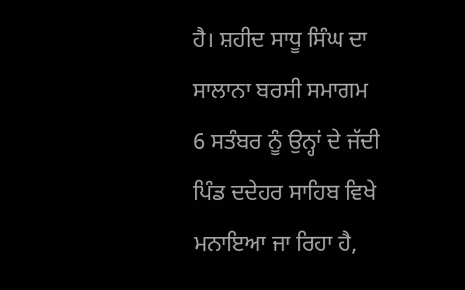ਹੈ। ਸ਼ਹੀਦ ਸਾਧੂ ਸਿੰਘ ਦਾ ਸਾਲਾਨਾ ਬਰਸੀ ਸਮਾਗਮ 6 ਸਤੰਬਰ ਨੂੰ ਉਨ੍ਹਾਂ ਦੇ ਜੱਦੀ ਪਿੰਡ ਦਦੇਹਰ ਸਾਹਿਬ ਵਿਖੇ ਮਨਾਇਆ ਜਾ ਰਿਹਾ ਹੈ,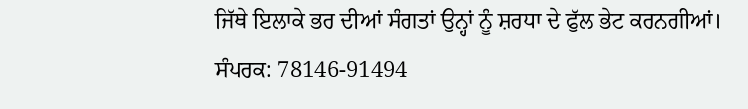ਜਿੱਥੇ ਇਲਾਕੇ ਭਰ ਦੀਆਂ ਸੰਗਤਾਂ ਉਨ੍ਹਾਂ ਨੂੰ ਸ਼ਰਧਾ ਦੇ ਫੁੱਲ ਭੇਟ ਕਰਨਗੀਆਂ।
ਸੰਪਰਕ: 78146-91494